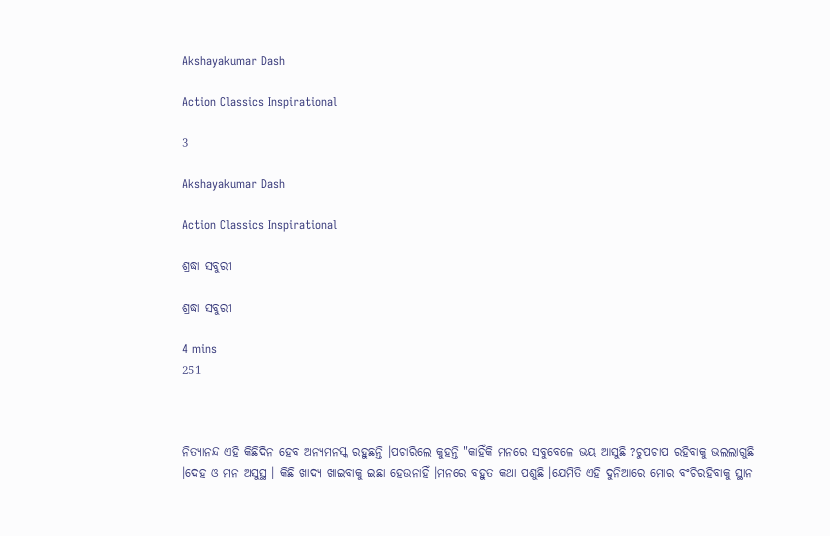Akshayakumar Dash

Action Classics Inspirational

3

Akshayakumar Dash

Action Classics Inspirational

ଶ୍ରଦ୍ଧା ସବୁରୀ

ଶ୍ରଦ୍ଧା ସବୁରୀ

4 mins
251



ନିତ୍ୟାନନ୍ଦ ଏହି କିଛିଦିନ ହେବ ଅନ୍ୟମନସ୍କ ରହୁଛନ୍ତି ।ପଚାରିଲେ କୁହନ୍ତି "କାହିଁକି ମନରେ ସବୁବେଳେ ଭୟ ଆସୁଛି ?ଚୁପଚାପ ରହିବାକୁ ଭଲଲାଗୁଛି ।ଦେହ ଓ ମନ ଅସୁସ୍ଥ । କିଛି ଖାଦ୍ୟ ଖାଇବାକୁ ଇଛା ହେଉନାହିଁ ।ମନରେ ବହୁତ କଥା ପଶୁଛି ।ଯେମିତି ଏହି ଦୁନିଆରେ ମୋର ବଂଚିରହିବାକୁ ସ୍ଥାନ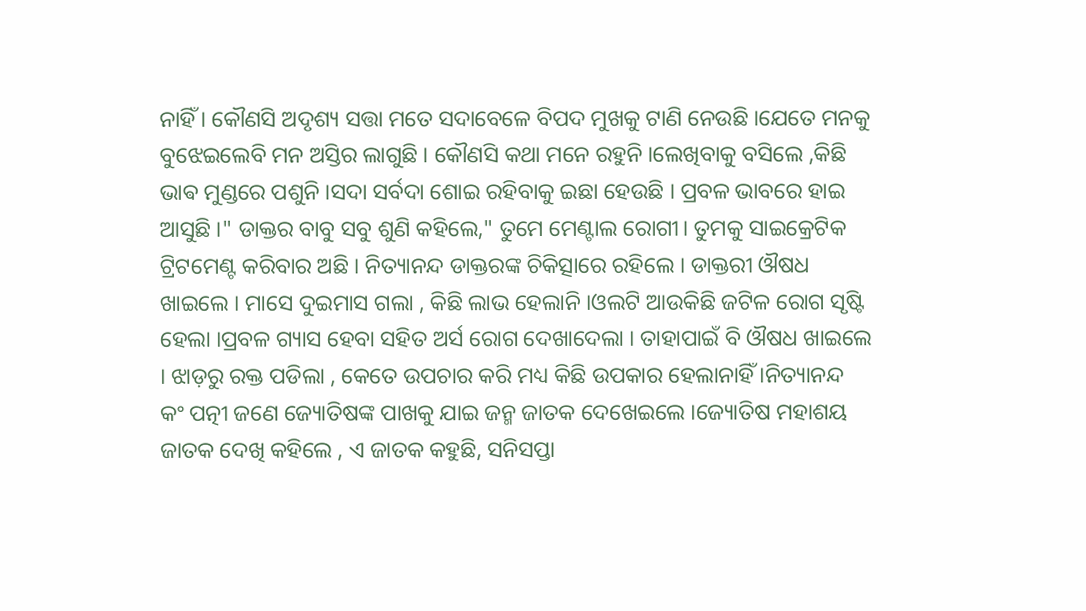ନାହିଁ । କୌଣସି ଅଦୃଶ୍ୟ ସତ୍ତା ମତେ ସଦାବେଳେ ବିପଦ ମୁଖକୁ ଟାଣି ନେଉଛି ।ଯେତେ ମନକୁ ବୁଝେଇଲେବି ମନ ଅସ୍ତିର ଲାଗୁଛି । କୌଣସି କଥା ମନେ ରହୁନି ।ଲେଖିବାକୁ ବସିଲେ ,କିଛି ଭାଵ ମୁଣ୍ଡରେ ପଶୁନି ।ସଦା ସର୍ବଦା ଶୋଇ ରହିବାକୁ ଇଛା ହେଉଛି । ପ୍ରବଳ ଭାବରେ ହାଇ ଆସୁଛି ।" ଡାକ୍ତର ବାବୁ ସବୁ ଶୁଣି କହିଲେ," ତୁମେ ମେଣ୍ଟାଲ ରୋଗୀ। ତୁମକୁ ସାଇକ୍ରେଟିକ ଟ୍ରିଟମେଣ୍ଟ କରିବାର ଅଛି । ନିତ୍ୟାନନ୍ଦ ଡାକ୍ତରଙ୍କ ଚିକିତ୍ସାରେ ରହିଲେ । ଡାକ୍ତରୀ ଔଷଧ ଖାଇଲେ । ମାସେ ଦୁଇମାସ ଗଲା , କିଛି ଲାଭ ହେଲାନି ।ଓଲଟି ଆଉକିଛି ଜଟିଳ ରୋଗ ସୃଷ୍ଟି ହେଲା ।ପ୍ରବଳ ଗ୍ୟାସ ହେବା ସହିତ ଅର୍ସ ରୋଗ ଦେଖାଦେଲା । ତାହାପାଇଁ ବି ଔଷଧ ଖାଇଲେ । ଝାଡ଼ରୁ ରକ୍ତ ପଡିଲା , କେତେ ଉପଚାର କରି ମଧ୍ୟ କିଛି ଉପକାର ହେଲାନାହିଁ ।ନିତ୍ୟାନନ୍ଦ କଂ ପତ୍ନୀ ଜଣେ ଜ୍ୟୋତିଷଙ୍କ ପାଖକୁ ଯାଇ ଜନ୍ମ ଜାତକ ଦେଖେଇଲେ ।ଜ୍ୟୋତିଷ ମହାଶୟ ଜାତକ ଦେଖି କହିଲେ , ଏ ଜାତକ କହୁଛି, ସନିସପ୍ତା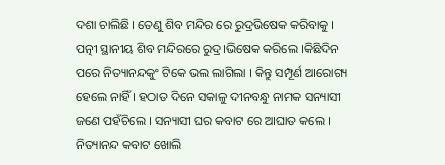ଦଶା ଚାଲିଛି । ତେଣୁ ଶିବ ମନ୍ଦିର ରେ ରୁଦ୍ରଭିଷେକ କରିବାକୁ । ପତ୍ନୀ ସ୍ଥାନୀୟ ଶିବ ମନ୍ଦିରରେ ରୁଦ୍ର।ଭିଷେକ କରିଲେ ।କିଛିଦିନ ପରେ ନିତ୍ୟାନନ୍ଦକୁଂ ଟିକେ ଭଲ ଲାଗିଲା । କିନ୍ତୁ ସମ୍ପୂର୍ଣ ଆରୋଗ୍ୟ ହେଲେ ନାହିଁ । ହଠାତ ଦିନେ ସକାଳୁ ଦୀନବନ୍ଧୁ ନାମକ ସନ୍ୟାସୀ ଜଣେ ପହଁଚିଲେ । ସନ୍ୟାସୀ ଘର କବାଟ ରେ ଆଘାତ କଲେ । ନିତ୍ୟାନନ୍ଦ କବାଟ ଖୋଲି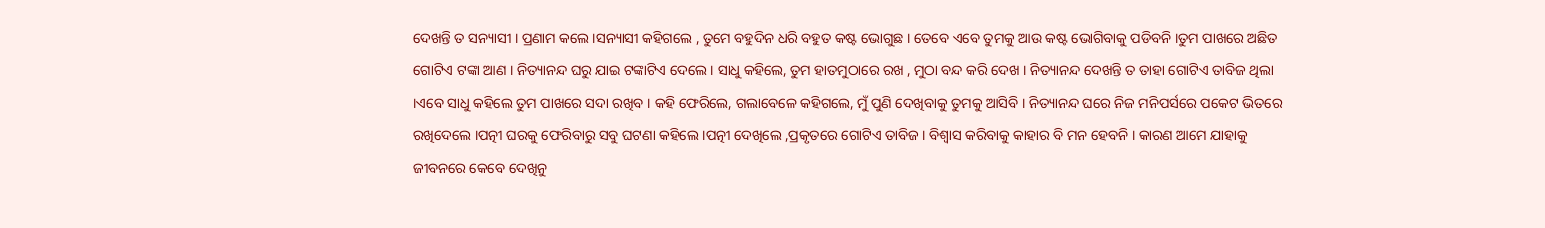ଦେଖନ୍ତି ତ ସନ୍ୟାସୀ । ପ୍ରଣାମ କଲେ ।ସନ୍ୟାସୀ କହିଗଲେ , ତୁମେ ବହୁଦିନ ଧରି ବହୁତ କଷ୍ଟ ଭୋଗୁଛ । ତେବେ ଏବେ ତୁମକୁ ଆଉ କଷ୍ଟ ଭୋଗିବାକୁ ପଡିବନି ।ତୁମ ପାଖରେ ଅଛିତ ଗୋଟିଏ ଟଙ୍କା ଆଣ । ନିତ୍ୟାନନ୍ଦ ଘରୁ ଯାଇ ଟଙ୍କାଟିଏ ଦେଲେ । ସାଧୁ କହିଲେ, ତୁମ ହାତମୁଠାରେ ରଖ , ମୁଠା ବନ୍ଦ କରି ଦେଖ । ନିତ୍ୟାନନ୍ଦ ଦେଖନ୍ତି ତ ତାହା ଗୋଟିଏ ତାବିଜ ଥିଲା ।ଏବେ ସାଧୁ କହିଲେ ତୁମ ପାଖରେ ସଦା ରଖିବ । କହି ଫେରିଲେ, ଗଲାବେଳେ କହିଗଲେ, ମୁଁ ପୁଣି ଦେଖିବାକୁ ତୁମକୁ ଆସିବି । ନିତ୍ୟାନନ୍ଦ ଘରେ ନିଜ ମନିପର୍ସରେ ପକେଟ ଭିତରେ ରଖିଦେଲେ ।ପତ୍ନୀ ଘରକୁ ଫେରିବାରୁ ସବୁ ଘଟଣା କହିଲେ ।ପତ୍ନୀ ଦେଖିଲେ ,ପ୍ରକୃତରେ ଗୋଟିଏ ତାବିଜ । ବିଶ୍ୱାସ କରିବାକୁ କାହାର ବି ମନ ହେବନି । କାରଣ ଆମେ ଯାହାକୁ ଜୀବନରେ କେବେ ଦେଖିନୁ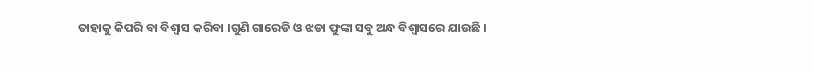ତାହାକୁ କିପରି ବା ବିଶ୍ଵାସ କରିବା ।ଗୁଣି ଗାରେଡି ଓ ଝଡା ଫୁଙ୍କା ସବୁ ଅନ୍ଧ ବିଶ୍ୱାସରେ ଯାଉଛି ।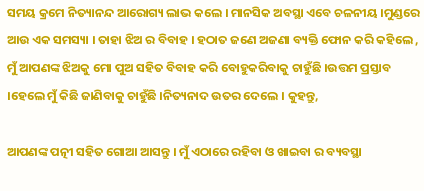ସମୟ କ୍ରମେ ନିତ୍ୟାନନ୍ଦ ଆରୋଗ୍ୟ ଲାଭ କଲେ । ମାନସିକ ଅବସ୍ଥା ଏବେ ଚଳନୀୟ ।ମୁଣ୍ଡରେ ଆଉ ଏକ ସମସ୍ୟା । ତାହା ଝିଅ ର ବିବାହ । ହଠାତ ଜଣେ ଅଜଣା ବ୍ୟକ୍ତି ଫୋନ କରି କହିଲେ , ମୁଁ ଆପଣଙ୍କ ଝିଅକୁ ମୋ ପୁଅ ସହିତ ବିବାହ କରି ବୋହୁକରିବାକୁ ଚାହୁଁଛି ।ଉତ୍ତମ ପ୍ରସ୍ତାବ ।ହେଲେ ମୁଁ କିଛି ଜାଣିବାକୁ ଚାହୁଁଛି ।ନିତ୍ୟନାଦ ଉତର ଦେଲେ । କୁହନ୍ତୁ,

ଆପଣଙ୍କ ପତ୍ନୀ ସହିତ ଗୋଆ ଆସନ୍ତୁ । ମୁଁ ଏଠାରେ ରହିବା ଓ ଖାଇବା ର ବ୍ୟବସ୍ଥା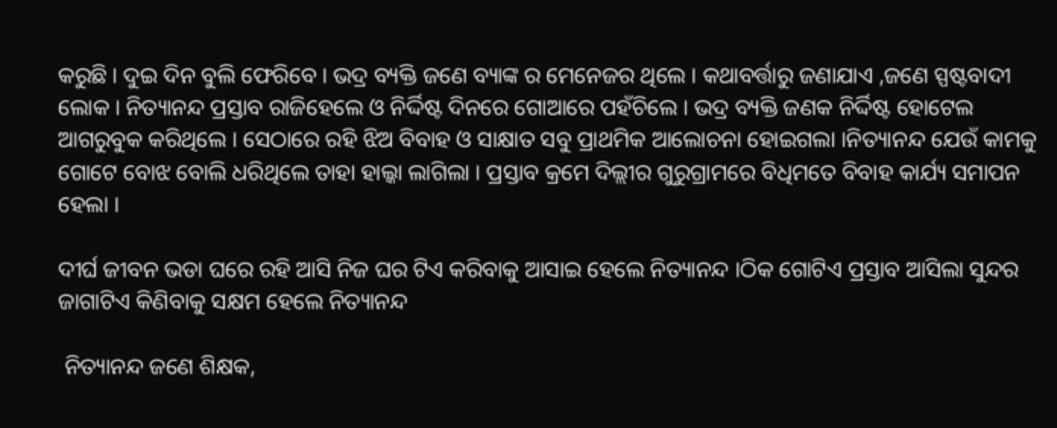କରୁଛି । ଦୁଇ ଦିନ ବୁଲି ଫେରିବେ । ଭଦ୍ର ବ୍ୟକ୍ତି ଜଣେ ବ୍ୟାଙ୍କ ର ମେନେଜର ଥିଲେ । କଥାବର୍ତ୍ତାରୁ ଜଣାଯାଏ ,ଜଣେ ସ୍ପଷ୍ଟବାଦୀ ଲୋକ । ନିତ୍ୟାନନ୍ଦ ପ୍ରସ୍ତାବ ରାଜିହେଲେ ଓ ନିର୍ଦ୍ଦିଷ୍ଟ ଦିନରେ ଗୋଆରେ ପହଁଚିଲେ । ଭଦ୍ର ବ୍ୟକ୍ତି ଜଣକ ନିର୍ଦ୍ଦିଷ୍ଟ ହୋଟେଲ ଆଗରୁବୁକ କରିଥିଲେ । ସେଠାରେ ରହି ଝିଅ ବିବାହ ଓ ସାକ୍ଷାତ ସବୁ ପ୍ରାଥମିକ ଆଲୋଚନା ହୋଇଗଲା ।ନିତ୍ୟାନନ୍ଦ ଯେଉଁ କାମକୁ ଗୋଟେ ବୋଝ ବୋଲି ଧରିଥିଲେ ତାହା ହାଲ୍କା ଲାଗିଲା । ପ୍ରସ୍ତାବ କ୍ରମେ ଦିଲ୍ଲୀର ଗୁରୁଗ୍ରାମରେ ବିଧିମତେ ବିବାହ କାର୍ଯ୍ୟ ସମାପନ ହେଲା ।

ଦୀର୍ଘ ଜୀବନ ଭଡା ଘରେ ରହି ଆସି ନିଜ ଘର ଟିଏ କରିବାକୁ ଆସାଇ ହେଲେ ନିତ୍ୟାନନ୍ଦ ।ଠିକ ଗୋଟିଏ ପ୍ରସ୍ତାବ ଆସିଲା ସୁନ୍ଦର ଜାଗାଟିଏ କିଣିବାକୁ ସକ୍ଷମ ହେଲେ ନିତ୍ୟାନନ୍ଦ

 ନିତ୍ୟାନନ୍ଦ ଜଣେ ଶିକ୍ଷକ,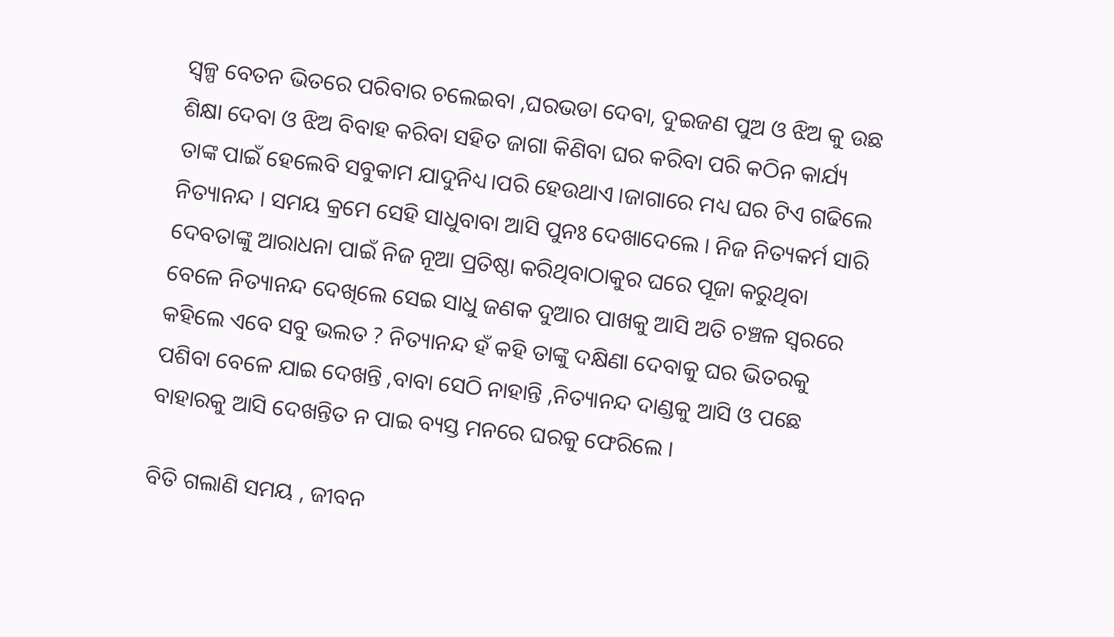ସ୍ୱଳ୍ପ ବେତନ ଭିତରେ ପରିବାର ଚଲେଇବା ,ଘରଭଡା ଦେବା, ଦୁଇଜଣ ପୁଅ ଓ ଝିଅ କୁ ଉଛ ଶିକ୍ଷା ଦେବା ଓ ଝିଅ ବିବାହ କରିବା ସହିତ ଜାଗା କିଣିବା ଘର କରିବା ପରି କଠିନ କାର୍ଯ୍ୟ ତାଙ୍କ ପାଇଁ ହେଲେବି ସବୁକାମ ଯାଦୁନିଧ୍ୟ।ପରି ହେଉଥାଏ ।ଜାଗାରେ ମଧ୍ୟ ଘର ଟିଏ ଗଢିଲେ ନିତ୍ୟାନନ୍ଦ । ସମୟ କ୍ରମେ ସେହି ସାଧୁବାବା ଆସି ପୁନଃ ଦେଖାଦେଲେ । ନିଜ ନିତ୍ୟକର୍ମ ସାରି ଦେବତାଙ୍କୁ ଆରାଧନା ପାଇଁ ନିଜ ନୂଆ ପ୍ରତିଷ୍ଠା କରିଥିବାଠାକୁର ଘରେ ପୂଜା କରୁଥିବା ବେଳେ ନିତ୍ୟାନନ୍ଦ ଦେଖିଲେ ସେଇ ସାଧୁ ଜଣକ ଦୁଆର ପାଖକୁ ଆସି ଅତି ଚଞ୍ଚଳ ସ୍ୱରରେ କହିଲେ ଏବେ ସବୁ ଭଲତ ? ନିତ୍ୟାନନ୍ଦ ହଁ କହି ତାଙ୍କୁ ଦକ୍ଷିଣା ଦେବାକୁ ଘର ଭିତରକୁ ପଶିବା ବେଳେ ଯାଇ ଦେଖନ୍ତି ,ବାବା ସେଠି ନାହାନ୍ତି ,ନିତ୍ୟାନନ୍ଦ ଦାଣ୍ଡକୁ ଆସି ଓ ପଛେ ବାହାରକୁ ଆସି ଦେଖନ୍ତିତ ନ ପାଇ ବ୍ୟସ୍ତ ମନରେ ଘରକୁ ଫେରିଲେ ।

ବିତି ଗଲାଣି ସମୟ , ଜୀବନ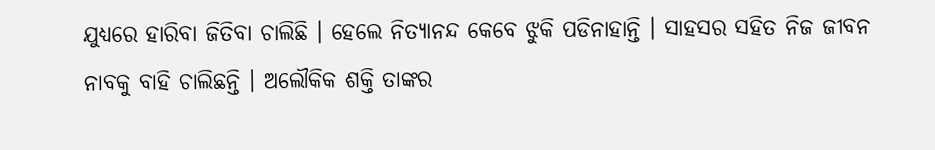ଯୁଧ୍ୟରେ ହାରିବା ଜିତିବା ଚାଲିଛି । ହେଲେ ନିତ୍ୟାନନ୍ଦ କେବେ ଝୁକି ପଡିନାହାନ୍ତି । ସାହସର ସହିତ ନିଜ ଜୀବନ ନାବକୁ ବାହି ଚାଲିଛନ୍ତି । ଅଲୌକିକ ଶକ୍ତି ତାଙ୍କର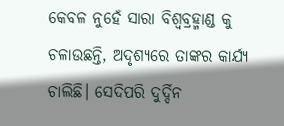କେବଳ ନୁହେଁ ସାରା ବିଶ୍ୱବ୍ରହ୍ମାଣ୍ଡ କୁ ଚଳାଉଛନ୍ତି, ଅଦୃଶ୍ୟରେ ତାଙ୍କର କାର୍ଯ୍ୟ ଚାଲିଛି। ସେଦିପରି ଦୁର୍ଦ୍ଦିନ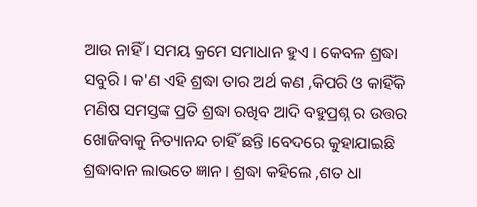ଆଉ ନାହିଁ । ସମୟ କ୍ରମେ ସମାଧାନ ହୁଏ । କେବଳ ଶ୍ରଦ୍ଧା ସବୁରି । କ'ଣ ଏହି ଶ୍ରଦ୍ଧା ତାର ଅର୍ଥ କଣ ,କିପରି ଓ କାହିଁକି ମଣିଷ ସମସ୍ତଙ୍କ ପ୍ରତି ଶ୍ରଦ୍ଧା ରଖିବ ଆଦି ବହୁପ୍ରଶ୍ନ ର ଉତ୍ତର ଖୋଜିବାକୁ ନିତ୍ୟାନନ୍ଦ ଚାହିଁ ଛନ୍ତି ।ବେଦରେ କୁହାଯାଇଛି ଶ୍ରଦ୍ଧାବାନ ଲାଭତେ ଜ୍ଞାନ । ଶ୍ରଦ୍ଧା କହିଲେ ,ଶତ ଧା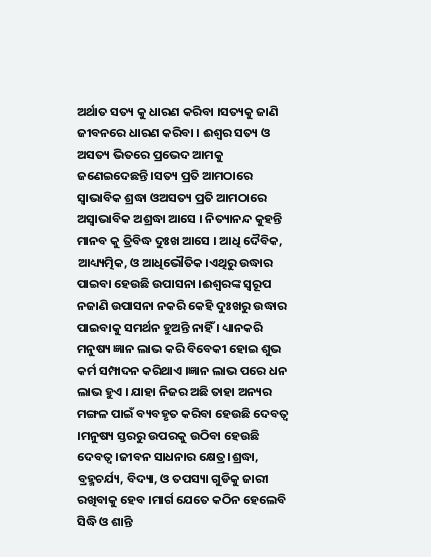ଅର୍ଥାତ ସତ୍ୟ କୁ ଧାରଣ କରିବା ।ସତ୍ୟକୁ ଜାଣି ଜୀବନରେ ଧାରଣ କରିବା । ଈଶ୍ୱର ସତ୍ୟ ଓ ଅସତ୍ୟ ଭିତରେ ପ୍ରଭେଦ ଆମକୁ ଜଣେଇଦେଛନ୍ତି ।ସତ୍ୟ ପ୍ରତି ଆମଠାରେ ସ୍ୱାଭାବିକ ଶ୍ରଦ୍ଧା ଓଅସତ୍ୟ ପ୍ରତି ଆମଠାରେ ଅସ୍ୱାଭାବିକ ଅଶ୍ରଦ୍ଧା ଆସେ । ନିତ୍ୟାନନ୍ଦ କୁହନ୍ତି ମାନବ କୁ ତ୍ରିବିଦ୍ଧ ଦୁଃଖ ଆସେ । ଆଧି ଦୈବିକ, ଆଧ୍ୟ୍ୟତ୍ମିକ, ଓ ଆଧିଭୌତିକ ।ଏଥିରୁ ଉଦ୍ଧାର ପାଇବା ହେଉଛି ଉପାସନା ।ଈଶ୍ୱରଙ୍କ ସ୍ୱରୂପ ନଜାଣି ଉପାସନା ନକରି କେହି ଦୁଃଖରୁ ଉଦ୍ଧାର ପାଇବାକୁ ସମର୍ଥନ ହୁଅନ୍ତି ନାହିଁ । ଧ୍ୟାନକରି ମନୁଷ୍ୟ ଜ୍ଞାନ ଲାଭ କରି ବିବେକୀ ହୋଇ ଶୁଭ କର୍ମ ସମ୍ପାଦନ କରିଥାଏ ।ଜ୍ଞାନ ଲାଭ ପରେ ଧନ ଲାଭ ହୁଏ । ଯାହା ନିଜର ଅଛି ତାହା ଅନ୍ୟର ମଙ୍ଗଳ ପାଇଁ ବ୍ୟବହୃତ କରିବା ହେଉଛି ଦେବତ୍ଵ ।ମନୁଷ୍ୟ ସ୍ତରରୁ ଉପରକୁ ଉଠିବା ହେଉଛି ଦେବତ୍ଵ ।ଜୀବନ ସାଧନାର କ୍ଷେତ୍ର।ଶ୍ରଦ୍ଧା, ବ୍ରହ୍ମଚର୍ଯ୍ୟ, ବିଦ୍ୟା, ଓ ତପସ୍ୟା ଗୁଡିକୁ ଜାରୀ ରଖିବାକୁ ହେବ ।ମାର୍ଗ ଯେତେ କଠିନ ହେଲେବି ସିଦ୍ଧି ଓ ଶାନ୍ତି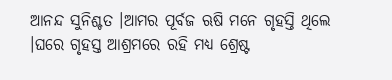ଆନନ୍ଦ ସୁନିଶ୍ଚତ ।ଆମର ପୂର୍ବଜ ଋଷି ମନେ ଗୃହସ୍ତି ଥିଲେ ।ଘରେ ଗୃହସ୍ତ ଆଶ୍ରମରେ ରହି ମଧ୍ୟ ଶ୍ରେଷ୍ଟ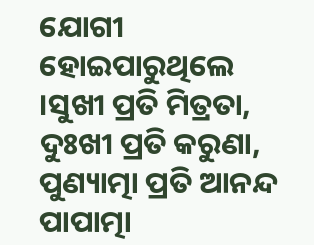ଯୋଗୀ ହୋଇପାରୁଥିଲେ ।ସୁଖୀ ପ୍ରତି ମିତ୍ରତା, ଦୁଃଖୀ ପ୍ରତି କରୁଣା, ପୁଣ୍ୟାତ୍ମା ପ୍ରତି ଆନନ୍ଦ ପାପାତ୍ମା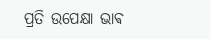ପ୍ରତି ଉପେକ୍ଷା ଭାଵ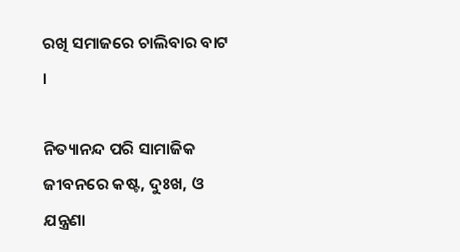ରଖି ସମାଜରେ ଚାଲିବାର ବାଟ ।

ନିତ୍ୟାନନ୍ଦ ପରି ସାମାଜିକ ଜୀବନରେ କଷ୍ଟ, ଦୁଃଖ, ଓ ଯନ୍ତ୍ରଣା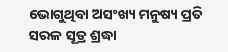ଭୋଗୁଥିବା ଅସଂଖ୍ୟ ମନୁଷ୍ୟ ପ୍ରତି ସରଳ ସୂତ୍ର ଶ୍ରଦ୍ଧା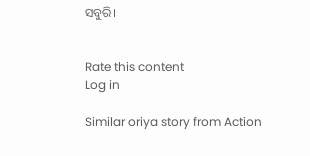ସବୁରି।


Rate this content
Log in

Similar oriya story from Action